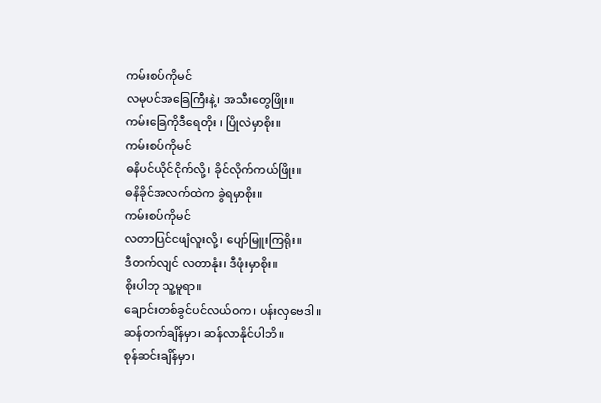ကမ်းစပ်ကိုမင်
လမုပင်အခြေကြီးနဲ့၊ အသီးတွေဖြိုး။
ကမ်းခြေကိုဒီရေတိုး ၊ ပြိုလဲမှာစိုး။
ကမ်းစပ်ကိုမင်
ဓနိပင်ယိုင်ငိုက်လို့၊ ခိုင်လိုက်ကယ်ဖြိုး။
ဓနိခိုင်အလက်ထဲက ခွဲရမှာစိုး။
ကမ်းစပ်ကိုမင်
လတာပြင်ငဖျံလူးလို့၊ ပျော်မြူးကြရိုး။
ဒီတက်လျင် လတာနုံး၊ ဒီဖုံးမှာစိုး။
စိုးပါဘု သူ့မူရာ။
ချောင်းတစ်ခွင်ပင်လယ်ဝက၊ ပန်းလှဗေဒါ။
ဆန်တက်ချိန်မှာ၊ ဆန်လာနိုင်ပါဘိ။
စုန်ဆင်းချိန်မှာ၊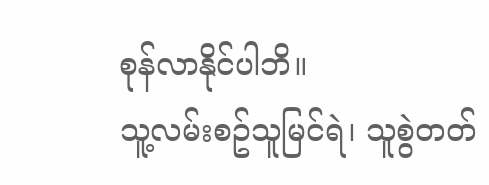စုန်လာနိုင်ပါဘိ။
သူ့လမ်းစဥ်သူမြင်ရဲ၊ သူစွဲတတ်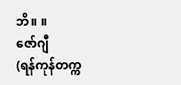ဘိ။ ။
ဇော်ဂျီ
(ရန်ကုန်တက္က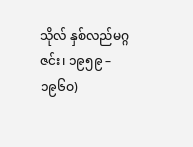သိုလ် နှစ်လည်မဂ္ဂဇင်း၊ ၁၉၅၉ – ၁၉၆ဝ)